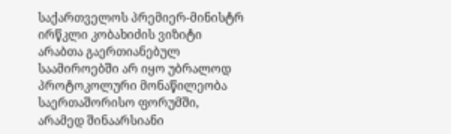საქართველოს პრემიერ-მინისტრ ირწკლი კობახიძის ვიზიტი არაბთა გაერთიანებულ საამიროებში არ იყო უბრალოდ პროტოკოლური მონაწილეობა საერთაშორისო ფორუმში, არამედ შინაარსიანი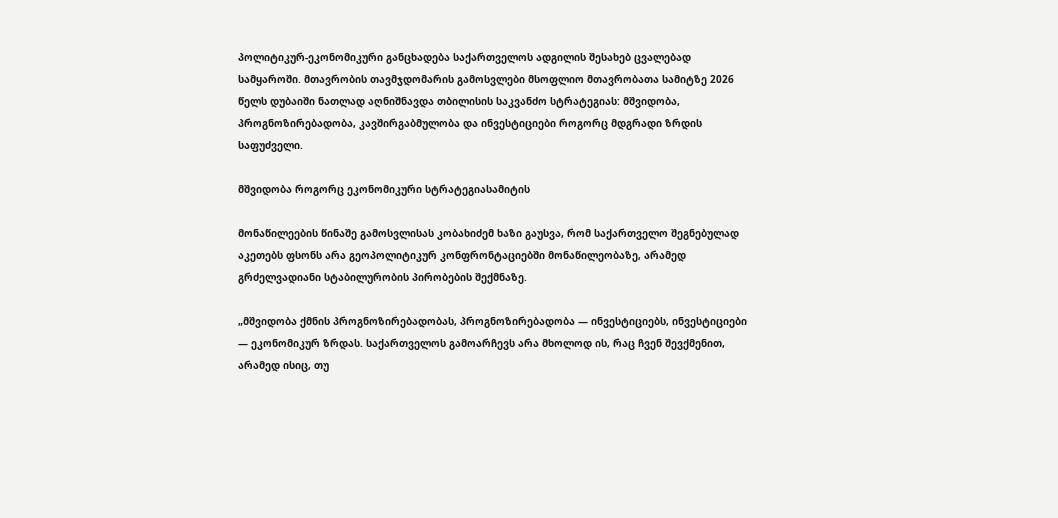პოლიტიკურ-ეკონომიკური განცხადება საქართველოს ადგილის შესახებ ცვალებად სამყაროში. მთავრობის თავმჯდომარის გამოსვლები მსოფლიო მთავრობათა სამიტზე 2026 წელს დუბაიში ნათლად აღნიშნავდა თბილისის საკვანძო სტრატეგიას: მშვიდობა, პროგნოზირებადობა, კავშირგაბმულობა და ინვესტიციები როგორც მდგრადი ზრდის საფუძველი.

მშვიდობა როგორც ეკონომიკური სტრატეგიასამიტის

მონაწილეების წინაშე გამოსვლისას კობახიძემ ხაზი გაუსვა, რომ საქართველო შეგნებულად აკეთებს ფსონს არა გეოპოლიტიკურ კონფრონტაციებში მონაწილეობაზე, არამედ გრძელვადიანი სტაბილურობის პირობების შექმნაზე.

„მშვიდობა ქმნის პროგნოზირებადობას, პროგნოზირებადობა — ინვესტიციებს, ინვესტიციები — ეკონომიკურ ზრდას. საქართველოს გამოარჩევს არა მხოლოდ ის, რაც ჩვენ შევქმენით, არამედ ისიც, თუ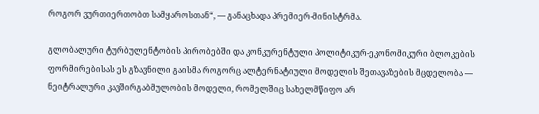როგორ ვურთიერთობთ სამყაროსთან“, — განაცხადა პრემიერ-მინისტრმა.

გლობალური ტურბულენტობის პირობებში და კონკურენტული პოლიტიკურ-ეკონომიკური ბლოკების ფორმირებისას ეს გზავნილი გაისმა როგორც ალტერნატიული მოდელის შეთავაზების მცდელობა — ნეიტრალური კავშირგაბმულობის მოდელი, რომელშიც სახელმწიფო არ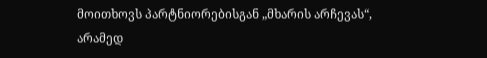მოითხოვს პარტნიორებისგან „მხარის არჩევას“, არამედ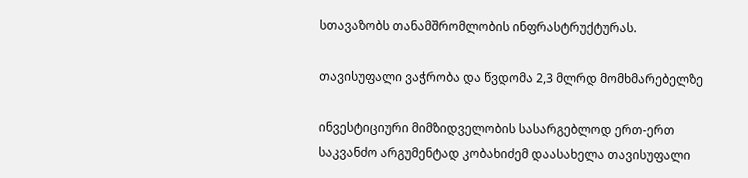სთავაზობს თანამშრომლობის ინფრასტრუქტურას.

თავისუფალი ვაჭრობა და წვდომა 2,3 მლრდ მომხმარებელზე

ინვესტიციური მიმზიდველობის სასარგებლოდ ერთ-ერთ საკვანძო არგუმენტად კობახიძემ დაასახელა თავისუფალი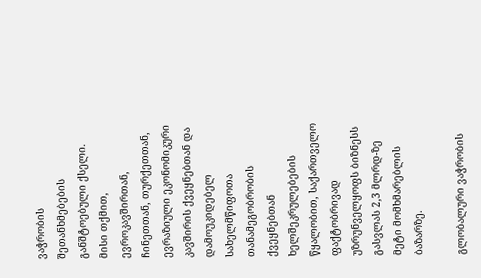ვაჭრობის შეთანხმებების განშტოებული ქსელი. მისი თქმით, ევროკავშირთან, ჩინეთთან, თურქეთთან, ევრაზიული ეკონომიკური კავშირის ქვეყნებთან და დამოუკიდებელ სახელმწიფოთა თანამეგობრობის ქვეყნებთან ხელშეკრულებების წყალობით, საქართველო ფაქტობრივად უზრუნველყოფს ბიზნესს გასვლას 2,3 მლრდ-ზე მეტი მომხმარებლის ბაზარზე.

გლობალური ვაჭრობის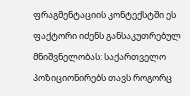ფრაგმენტაციის კონტექსტში ეს ფაქტორი იძენს განსაკუთრებულ მნიშვნელობას: საქართველო პოზიციონირებს თავს როგორც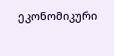ეკონომიკური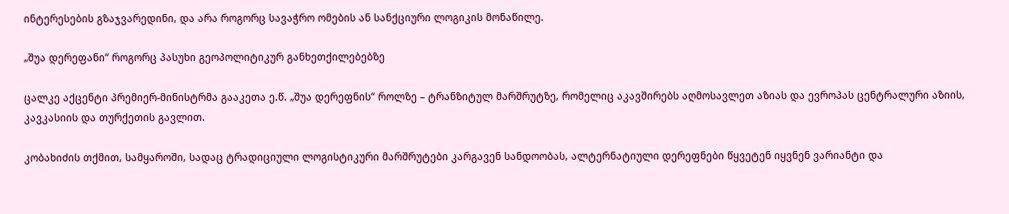ინტერესების გზაჯვარედინი, და არა როგორც სავაჭრო ომების ან სანქციური ლოგიკის მონაწილე.

„შუა დერეფანი“ როგორც პასუხი გეოპოლიტიკურ განხეთქილებებზე

ცალკე აქცენტი პრემიერ-მინისტრმა გააკეთა ე.წ. „შუა დერეფნის“ როლზე – ტრანზიტულ მარშრუტზე, რომელიც აკავშირებს აღმოსავლეთ აზიას და ევროპას ცენტრალური აზიის, კავკასიის და თურქეთის გავლით.

კობახიძის თქმით, სამყაროში, სადაც ტრადიციული ლოგისტიკური მარშრუტები კარგავენ სანდოობას, ალტერნატიული დერეფნები წყვეტენ იყვნენ ვარიანტი და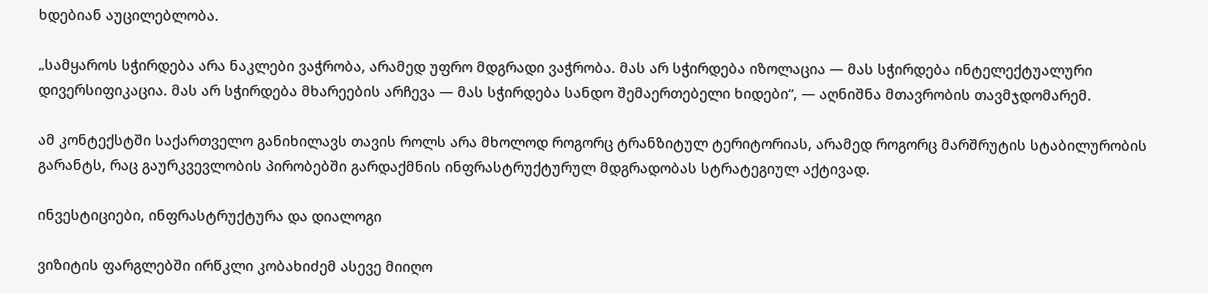ხდებიან აუცილებლობა.

„სამყაროს სჭირდება არა ნაკლები ვაჭრობა, არამედ უფრო მდგრადი ვაჭრობა. მას არ სჭირდება იზოლაცია — მას სჭირდება ინტელექტუალური დივერსიფიკაცია. მას არ სჭირდება მხარეების არჩევა — მას სჭირდება სანდო შემაერთებელი ხიდები“, — აღნიშნა მთავრობის თავმჯდომარემ.

ამ კონტექსტში საქართველო განიხილავს თავის როლს არა მხოლოდ როგორც ტრანზიტულ ტერიტორიას, არამედ როგორც მარშრუტის სტაბილურობის გარანტს, რაც გაურკვევლობის პირობებში გარდაქმნის ინფრასტრუქტურულ მდგრადობას სტრატეგიულ აქტივად.

ინვესტიციები, ინფრასტრუქტურა და დიალოგი

ვიზიტის ფარგლებში ირწკლი კობახიძემ ასევე მიიღო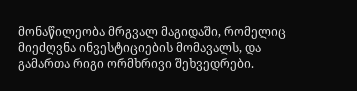მონაწილეობა მრგვალ მაგიდაში, რომელიც მიეძღვნა ინვესტიციების მომავალს, და გამართა რიგი ორმხრივი შეხვედრები.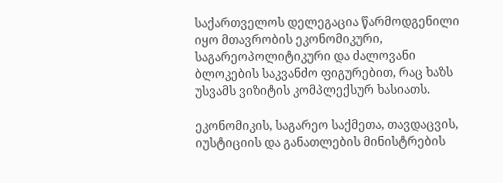საქართველოს დელეგაცია წარმოდგენილი იყო მთავრობის ეკონომიკური, საგარეოპოლიტიკური და ძალოვანი ბლოკების საკვანძო ფიგურებით, რაც ხაზს უსვამს ვიზიტის კომპლექსურ ხასიათს.

ეკონომიკის, საგარეო საქმეთა, თავდაცვის, იუსტიციის და განათლების მინისტრების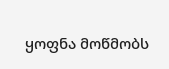ყოფნა მოწმობს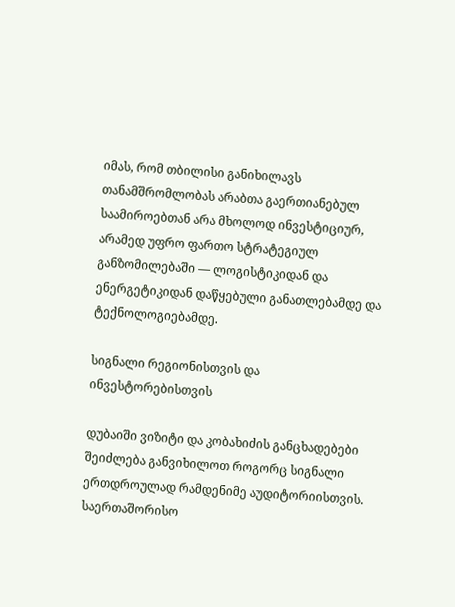იმას, რომ თბილისი განიხილავს თანამშრომლობას არაბთა გაერთიანებულ საამიროებთან არა მხოლოდ ინვესტიციურ, არამედ უფრო ფართო სტრატეგიულ განზომილებაში — ლოგისტიკიდან და ენერგეტიკიდან დაწყებული განათლებამდე და ტექნოლოგიებამდე.

სიგნალი რეგიონისთვის და ინვესტორებისთვის

დუბაიში ვიზიტი და კობახიძის განცხადებები შეიძლება განვიხილოთ როგორც სიგნალი ერთდროულად რამდენიმე აუდიტორიისთვის. საერთაშორისო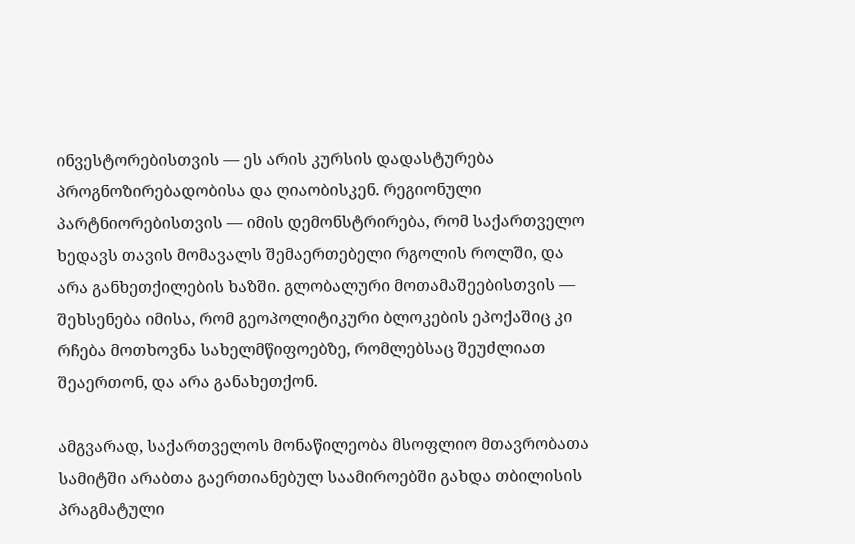ინვესტორებისთვის — ეს არის კურსის დადასტურება პროგნოზირებადობისა და ღიაობისკენ. რეგიონული პარტნიორებისთვის — იმის დემონსტრირება, რომ საქართველო ხედავს თავის მომავალს შემაერთებელი რგოლის როლში, და არა განხეთქილების ხაზში. გლობალური მოთამაშეებისთვის — შეხსენება იმისა, რომ გეოპოლიტიკური ბლოკების ეპოქაშიც კი რჩება მოთხოვნა სახელმწიფოებზე, რომლებსაც შეუძლიათ შეაერთონ, და არა განახეთქონ.

ამგვარად, საქართველოს მონაწილეობა მსოფლიო მთავრობათა სამიტში არაბთა გაერთიანებულ საამიროებში გახდა თბილისის პრაგმატული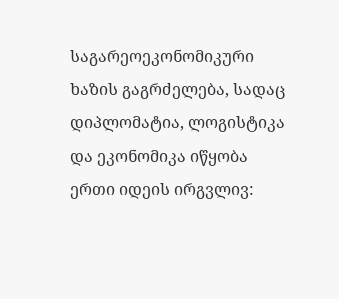საგარეოეკონომიკური ხაზის გაგრძელება, სადაც დიპლომატია, ლოგისტიკა და ეკონომიკა იწყობა ერთი იდეის ირგვლივ: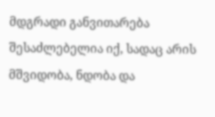მდგრადი განვითარება შესაძლებელია იქ, სადაც არის მშვიდობა, ნდობა და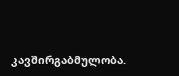კავშირგაბმულობა.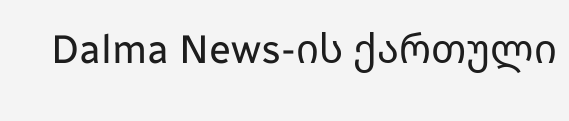Dalma News-ის ქართული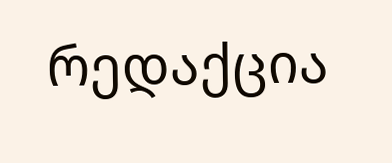რედაქცია